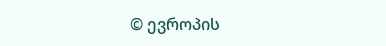© ევროპის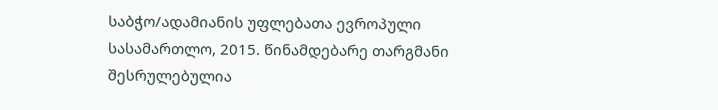საბჭო/ადამიანის უფლებათა ევროპული სასამართლო, 2015. წინამდებარე თარგმანი შესრულებულია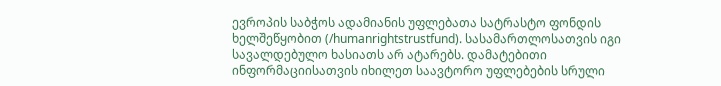ევროპის საბჭოს ადამიანის უფლებათა სატრასტო ფონდის ხელშეწყობით (/humanrightstrustfund). სასამართლოსათვის იგი სავალდებულო ხასიათს არ ატარებს. დამატებითი ინფორმაციისათვის იხილეთ საავტორო უფლებების სრული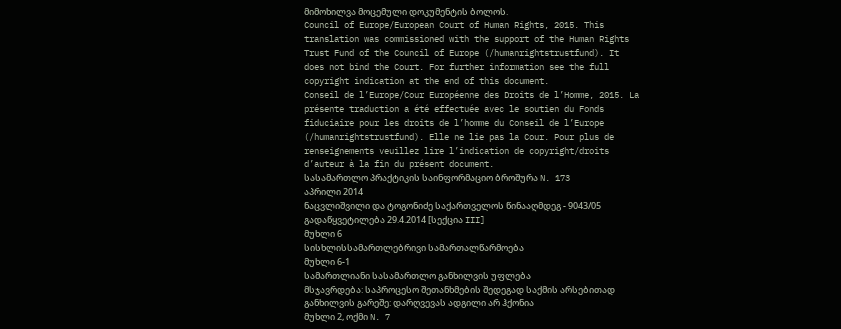მიმოხილვა მოცემული დოკუმენტის ბოლოს.
Council of Europe/European Court of Human Rights, 2015. This translation was commissioned with the support of the Human Rights Trust Fund of the Council of Europe (/humanrightstrustfund). It does not bind the Court. For further information see the full copyright indication at the end of this document.
Conseil de l’Europe/Cour Européenne des Droits de l’Homme, 2015. La présente traduction a été effectuée avec le soutien du Fonds fiduciaire pour les droits de l’homme du Conseil de l’Europe (/humanrightstrustfund). Elle ne lie pas la Cour. Pour plus de renseignements veuillez lire l’indication de copyright/droits d’auteur à la fin du présent document.
სასამართლო პრაქტიკის საინფორმაციო ბროშურა N. 173
აპრილი 2014
ნაცვლიშვილი და ტოგონიძე საქართველოს წინააღმდეგ - 9043/05
გადაწყვეტილება 29.4.2014 [სექცია III]
მუხლი 6
სისხლისსამართლებრივი სამართალწარმოება
მუხლი 6-1
სამართლიანი სასამართლო განხილვის უფლება
მსჯავრდება: საპროცესო შეთანხმების შედეგად საქმის არსებითად განხილვის გარეშე: დარღვევას ადგილი არ ჰქონია
მუხლი 2, ოქმი N. 7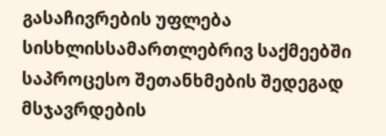გასაჩივრების უფლება სისხლისსამართლებრივ საქმეებში
საპროცესო შეთანხმების შედეგად მსჯავრდების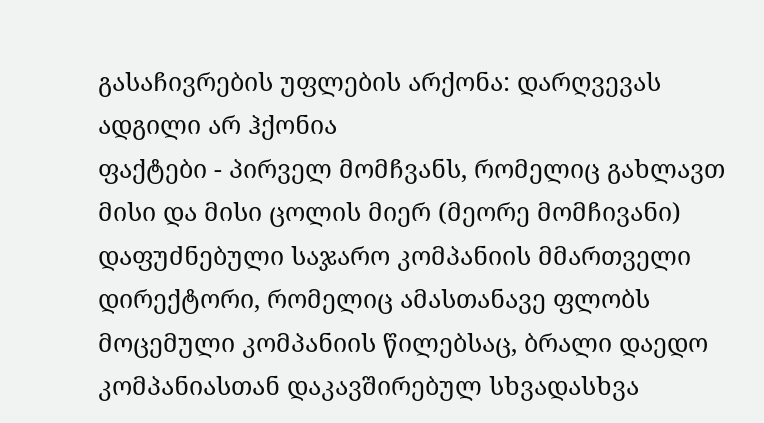გასაჩივრების უფლების არქონა: დარღვევას ადგილი არ ჰქონია
ფაქტები - პირველ მომჩვანს, რომელიც გახლავთ მისი და მისი ცოლის მიერ (მეორე მომჩივანი) დაფუძნებული საჯარო კომპანიის მმართველი დირექტორი, რომელიც ამასთანავე ფლობს მოცემული კომპანიის წილებსაც, ბრალი დაედო კომპანიასთან დაკავშირებულ სხვადასხვა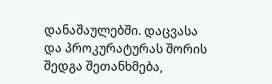დანაშაულებში. დაცვასა და პროკურატურას შორის შედგა შეთანხმება,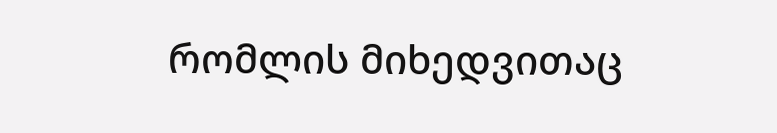რომლის მიხედვითაც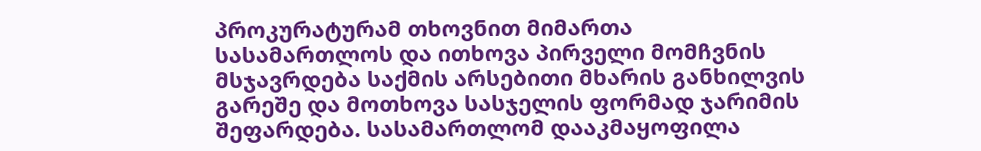პროკურატურამ თხოვნით მიმართა სასამართლოს და ითხოვა პირველი მომჩვნის მსჯავრდება საქმის არსებითი მხარის განხილვის გარეშე და მოთხოვა სასჯელის ფორმად ჯარიმის შეფარდება. სასამართლომ დააკმაყოფილა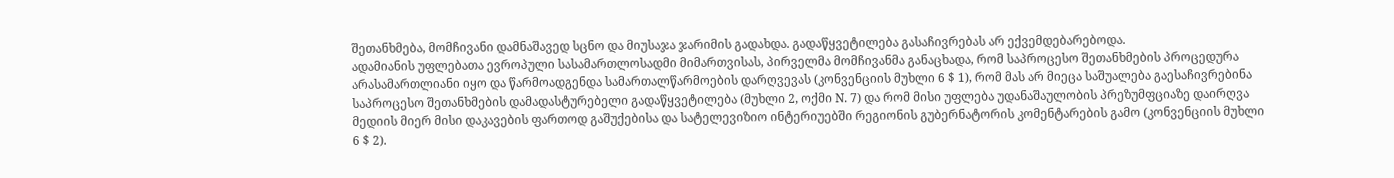შეთანხმება, მომჩივანი დამნაშავედ სცნო და მიუსაჯა ჯარიმის გადახდა. გადაწყვეტილება გასაჩივრებას არ ექვემდებარებოდა.
ადამიანის უფლებათა ევროპული სასამართლოსადმი მიმართვისას, პირველმა მომჩივანმა განაცხადა, რომ საპროცესო შეთანხმების პროცედურა არასამართლიანი იყო და წარმოადგენდა სამართალწარმოების დარღვევას (კონვენციის მუხლი 6 $ 1), რომ მას არ მიეცა საშუალება გაესაჩივრებინა საპროცესო შეთანხმების დამადასტურებელი გადაწყვეტილება (მუხლი 2, ოქმი N. 7) და რომ მისი უფლება უდანაშაულობის პრეზუმფციაზე დაირღვა მედიის მიერ მისი დაკავების ფართოდ გაშუქებისა და სატელევიზიო ინტერიუებში რეგიონის გუბერნატორის კომენტარების გამო (კონვენციის მუხლი 6 $ 2).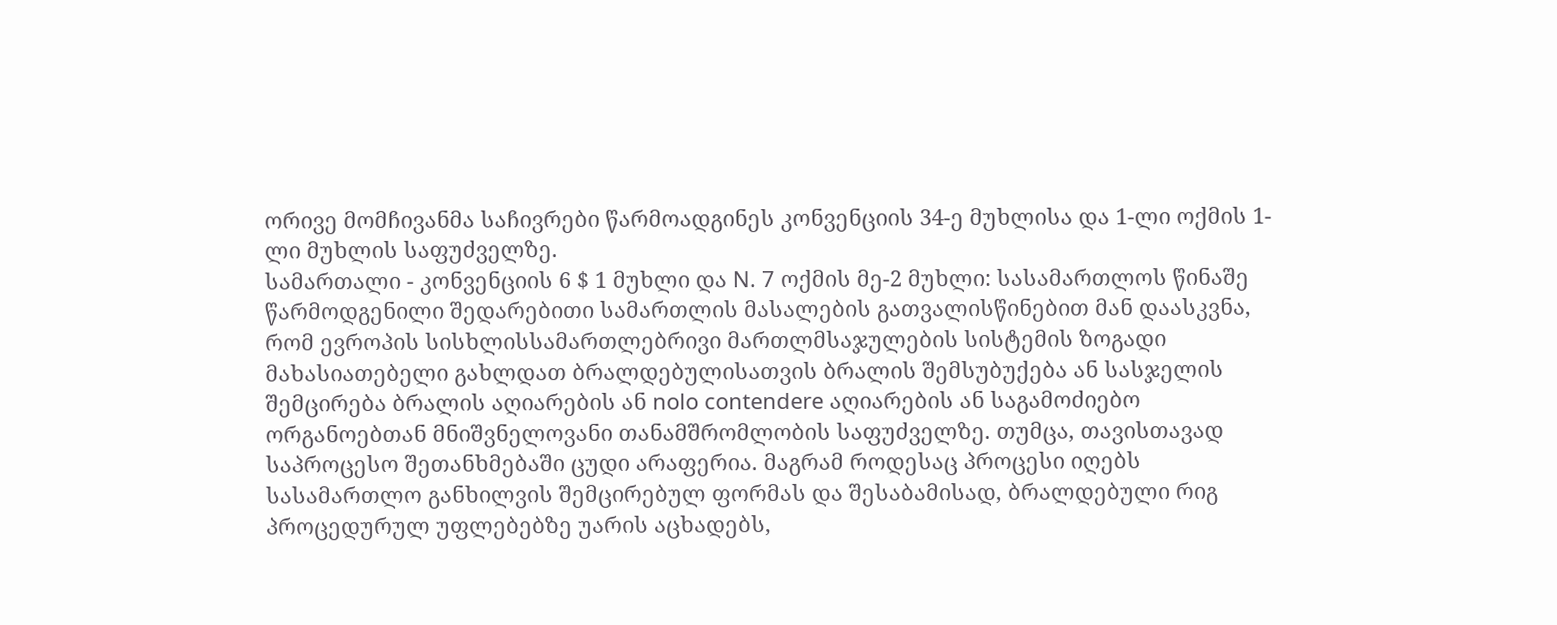ორივე მომჩივანმა საჩივრები წარმოადგინეს კონვენციის 34-ე მუხლისა და 1-ლი ოქმის 1-ლი მუხლის საფუძველზე.
სამართალი - კონვენციის 6 $ 1 მუხლი და N. 7 ოქმის მე-2 მუხლი: სასამართლოს წინაშე წარმოდგენილი შედარებითი სამართლის მასალების გათვალისწინებით მან დაასკვნა, რომ ევროპის სისხლისსამართლებრივი მართლმსაჯულების სისტემის ზოგადი მახასიათებელი გახლდათ ბრალდებულისათვის ბრალის შემსუბუქება ან სასჯელის შემცირება ბრალის აღიარების ან nolo contendere აღიარების ან საგამოძიებო ორგანოებთან მნიშვნელოვანი თანამშრომლობის საფუძველზე. თუმცა, თავისთავად საპროცესო შეთანხმებაში ცუდი არაფერია. მაგრამ როდესაც პროცესი იღებს სასამართლო განხილვის შემცირებულ ფორმას და შესაბამისად, ბრალდებული რიგ პროცედურულ უფლებებზე უარის აცხადებს,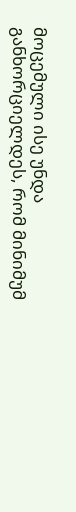მოცემული ისე უნდა განხორციელდეს, რომ მინიმუმ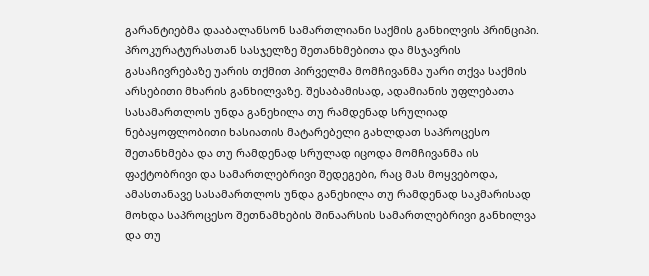გარანტიებმა დააბალანსონ სამართლიანი საქმის განხილვის პრინციპი.
პროკურატურასთან სასჯელზე შეთანხმებითა და მსჯავრის გასაჩივრებაზე უარის თქმით პირველმა მომჩივანმა უარი თქვა საქმის არსებითი მხარის განხილვაზე. შესაბამისად, ადამიანის უფლებათა სასამართლოს უნდა განეხილა თუ რამდენად სრულიად ნებაყოფლობითი ხასიათის მატარებელი გახლდათ საპროცესო შეთანხმება და თუ რამდენად სრულად იცოდა მომჩივანმა ის ფაქტობრივი და სამართლებრივი შედეგები, რაც მას მოყვებოდა, ამასთანავე სასამართლოს უნდა განეხილა თუ რამდენად საკმარისად მოხდა საპროცესო შეთნამხების შინაარსის სამართლებრივი განხილვა და თუ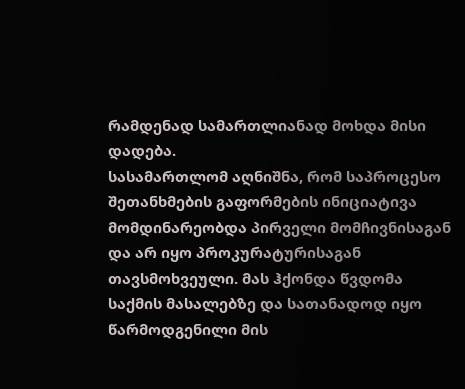რამდენად სამართლიანად მოხდა მისი დადება.
სასამართლომ აღნიშნა, რომ საპროცესო შეთანხმების გაფორმების ინიციატივა მომდინარეობდა პირველი მომჩივნისაგან და არ იყო პროკურატურისაგან თავსმოხვეული. მას ჰქონდა წვდომა საქმის მასალებზე და სათანადოდ იყო წარმოდგენილი მის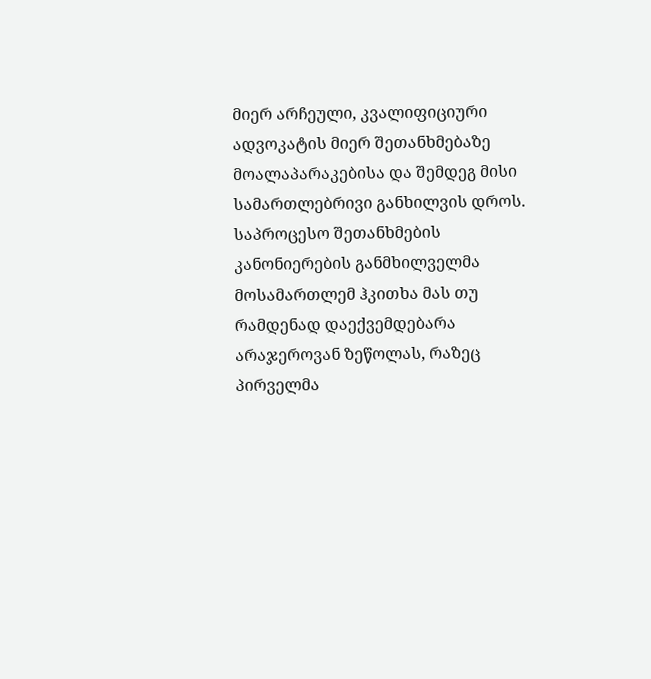მიერ არჩეული, კვალიფიციური ადვოკატის მიერ შეთანხმებაზე მოალაპარაკებისა და შემდეგ მისი სამართლებრივი განხილვის დროს. საპროცესო შეთანხმების კანონიერების განმხილველმა მოსამართლემ ჰკითხა მას თუ რამდენად დაექვემდებარა არაჯეროვან ზეწოლას, რაზეც პირველმა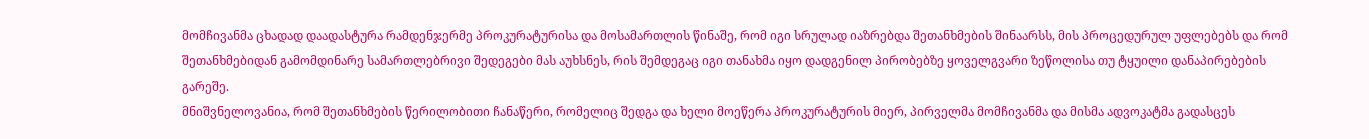მომჩივანმა ცხადად დაადასტურა რამდენჯერმე პროკურატურისა და მოსამართლის წინაშე, რომ იგი სრულად იაზრებდა შეთანხმების შინაარსს, მის პროცედურულ უფლებებს და რომ შეთანხმებიდან გამომდინარე სამართლებრივი შედეგები მას აუხსნეს, რის შემდეგაც იგი თანახმა იყო დადგენილ პირობებზე ყოველგვარი ზეწოლისა თუ ტყუილი დანაპირებების გარეშე.
მნიშვნელოვანია, რომ შეთანხმების წერილობითი ჩანაწერი, რომელიც შედგა და ხელი მოეწერა პროკურატურის მიერ, პირველმა მომჩივანმა და მისმა ადვოკატმა გადასცეს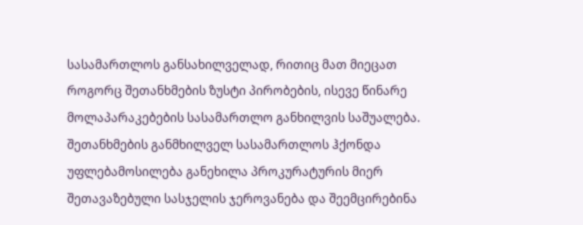სასამართლოს განსახილველად, რითიც მათ მიეცათ როგორც შეთანხმების ზუსტი პირობების, ისევე წინარე მოლაპარაკებების სასამართლო განხილვის საშუალება.
შეთანხმების განმხილველ სასამართლოს ჰქონდა უფლებამოსილება განეხილა პროკურატურის მიერ შეთავაზებული სასჯელის ჯეროვანება და შეემცირებინა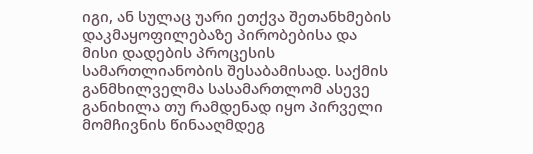იგი, ან სულაც უარი ეთქვა შეთანხმების დაკმაყოფილებაზე პირობებისა და მისი დადების პროცესის სამართლიანობის შესაბამისად. საქმის განმხილველმა სასამართლომ ასევე განიხილა თუ რამდენად იყო პირველი მომჩივნის წინააღმდეგ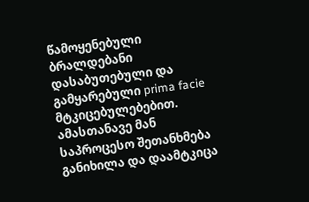წამოყენებული ბრალდებანი დასაბუთებული და გამყარებული prima facie მტკიცებულებებით. ამასთანავე მან საპროცესო შეთანხმება განიხილა და დაამტკიცა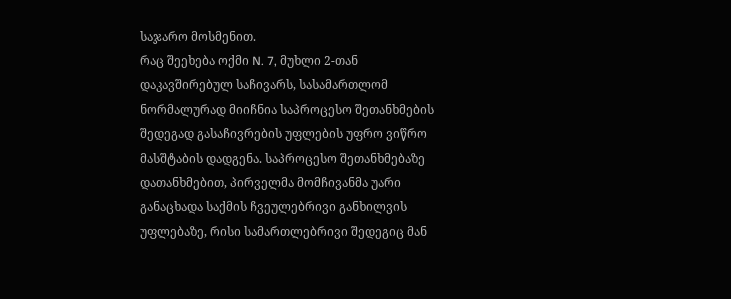საჯარო მოსმენით.
რაც შეეხება ოქმი N. 7, მუხლი 2-თან დაკავშირებულ საჩივარს, სასამართლომ ნორმალურად მიიჩნია საპროცესო შეთანხმების შედეგად გასაჩივრების უფლების უფრო ვიწრო მასშტაბის დადგენა. საპროცესო შეთანხმებაზე დათანხმებით, პირველმა მომჩივანმა უარი განაცხადა საქმის ჩვეულებრივი განხილვის უფლებაზე, რისი სამართლებრივი შედეგიც მან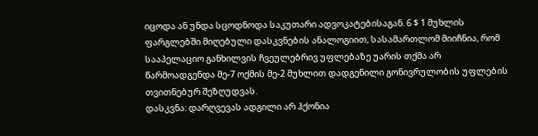იცოდა ან უნდა სცოდნოდა საკუთარი ადვოკატებისაგან. 6 $ 1 მუხლის ფარგლებში მიღებული დასკვნების ანალოგიით, სასამართლომ მიიჩნია, რომ სააპელაციო განხილვის ჩვეულებრივ უფლებაზე უარის თქმა არ წარმოადგენდა მე-7 ოქმის მე-2 მუხლით დადგენილი გონივრულობის უფლების თვითნებურ შეზღუდვას.
დასკვნა: დარღვევას ადგილი არ ჰქონია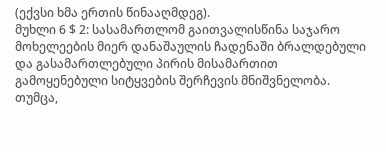(ექვსი ხმა ერთის წინააღმდეგ).
მუხლი 6 $ 2: სასამართლომ გაითვალისწინა საჯარო მოხელეების მიერ დანაშაულის ჩადენაში ბრალდებული და გასამართლებული პირის მისამართით გამოყენებული სიტყვების შერჩევის მნიშვნელობა. თუმცა,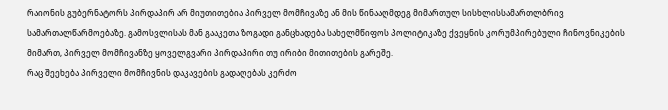რაიონის გუბერნატორს პირდაპირ არ მიუთითებია პირველ მომჩივაზე ან მის წინააღმდეგ მიმართულ სისხლისსამართლბრივ სამართალწარმოებაზე. გამოსვლისას მან გააკეთა ზოგადი განცხადება სახელმწიფოს პოლიტიკაზე ქვეყნის კორუმპირებული ჩინოვნიკების მიმართ, პირველ მომჩივანზე ყოველგვარი პირდაპირი თუ ირიბი მითითების გარეშე.
რაც შეეხება პირველი მომჩივნის დაკავების გადაღებას კერძო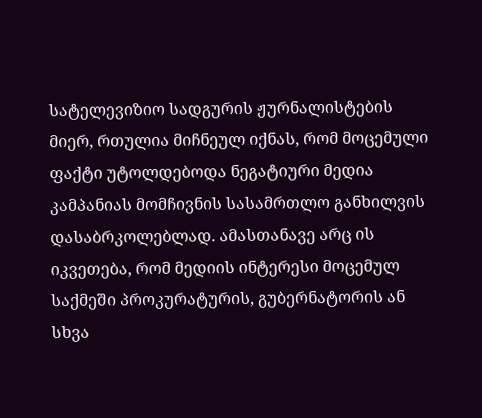სატელევიზიო სადგურის ჟურნალისტების მიერ, რთულია მიჩნეულ იქნას, რომ მოცემული ფაქტი უტოლდებოდა ნეგატიური მედია კამპანიას მომჩივნის სასამრთლო განხილვის დასაბრკოლებლად. ამასთანავე არც ის იკვეთება, რომ მედიის ინტერესი მოცემულ საქმეში პროკურატურის, გუბერნატორის ან სხვა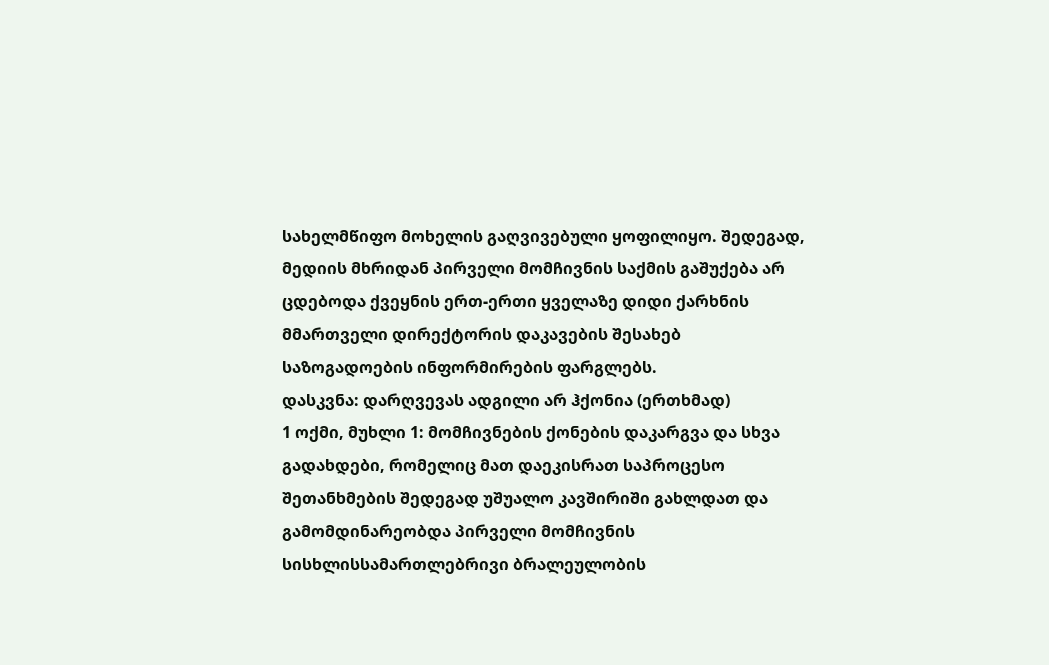სახელმწიფო მოხელის გაღვივებული ყოფილიყო. შედეგად, მედიის მხრიდან პირველი მომჩივნის საქმის გაშუქება არ ცდებოდა ქვეყნის ერთ-ერთი ყველაზე დიდი ქარხნის მმართველი დირექტორის დაკავების შესახებ საზოგადოების ინფორმირების ფარგლებს.
დასკვნა: დარღვევას ადგილი არ ჰქონია (ერთხმად)
1 ოქმი, მუხლი 1: მომჩივნების ქონების დაკარგვა და სხვა გადახდები, რომელიც მათ დაეკისრათ საპროცესო შეთანხმების შედეგად უშუალო კავშირიში გახლდათ და გამომდინარეობდა პირველი მომჩივნის სისხლისსამართლებრივი ბრალეულობის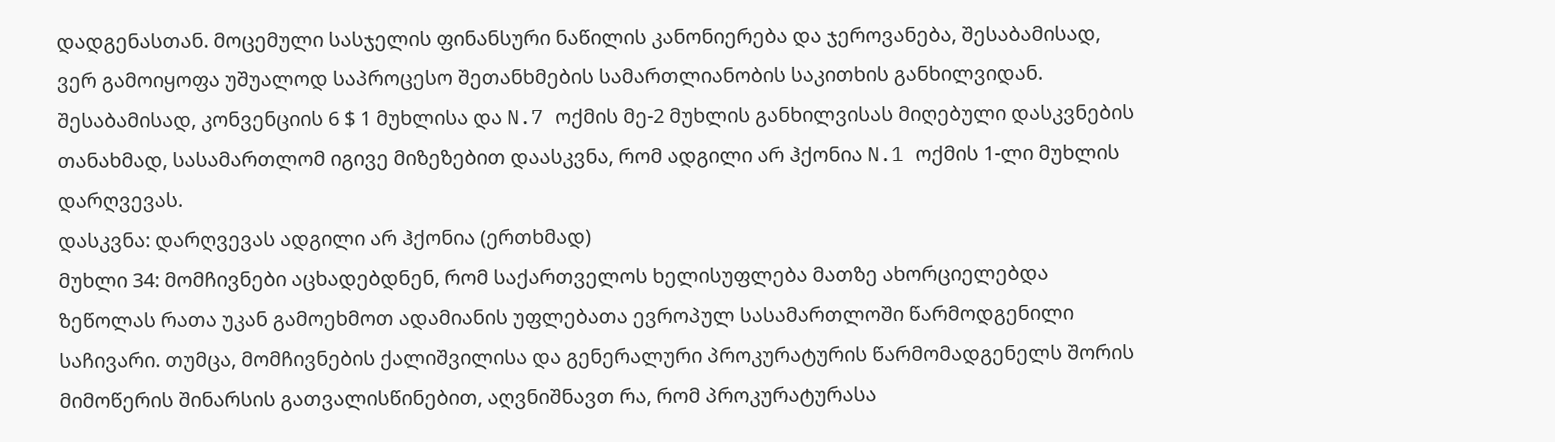დადგენასთან. მოცემული სასჯელის ფინანსური ნაწილის კანონიერება და ჯეროვანება, შესაბამისად, ვერ გამოიყოფა უშუალოდ საპროცესო შეთანხმების სამართლიანობის საკითხის განხილვიდან. შესაბამისად, კონვენციის 6 $ 1 მუხლისა და N.7 ოქმის მე-2 მუხლის განხილვისას მიღებული დასკვნების თანახმად, სასამართლომ იგივე მიზეზებით დაასკვნა, რომ ადგილი არ ჰქონია N.1 ოქმის 1-ლი მუხლის დარღვევას.
დასკვნა: დარღვევას ადგილი არ ჰქონია (ერთხმად)
მუხლი 34: მომჩივნები აცხადებდნენ, რომ საქართველოს ხელისუფლება მათზე ახორციელებდა ზეწოლას რათა უკან გამოეხმოთ ადამიანის უფლებათა ევროპულ სასამართლოში წარმოდგენილი საჩივარი. თუმცა, მომჩივნების ქალიშვილისა და გენერალური პროკურატურის წარმომადგენელს შორის მიმოწერის შინარსის გათვალისწინებით, აღვნიშნავთ რა, რომ პროკურატურასა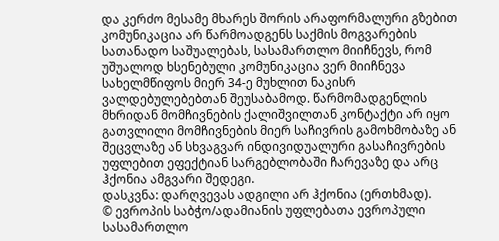და კერძო მესამე მხარეს შორის არაფორმალური გზებით კომუნიკაცია არ წარმოადგენს საქმის მოგვარების სათანადო საშუალებას, სასამართლო მიიჩნევს, რომ უშუალოდ ხსენებული კომუნიკაცია ვერ მიიჩნევა სახელმწიფოს მიერ 34-ე მუხლით ნაკისრ ვალდებულებებთან შეუსაბამოდ. წარმომადგენლის მხრიდან მომჩივნების ქალიშვილთან კონტაქტი არ იყო გათვლილი მომჩივნების მიერ საჩივრის გამოხმობაზე ან შეცვლაზე ან სხვაგვარ ინდივიდუალური გასაჩივრების უფლებით ეფექტიან სარგებლობაში ჩარევაზე და არც ჰქონია ამგვარი შედეგი.
დასკვნა: დარღვევას ადგილი არ ჰქონია (ერთხმად).
© ევროპის საბჭო/ადამიანის უფლებათა ევროპული სასამართლო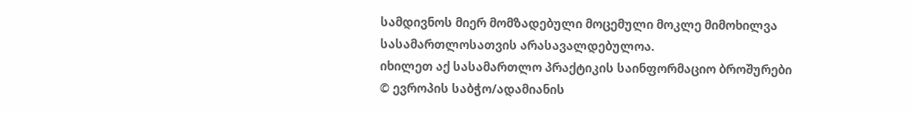სამდივნოს მიერ მომზადებული მოცემული მოკლე მიმოხილვა
სასამართლოსათვის არასავალდებულოა.
იხილეთ აქ სასამართლო პრაქტიკის საინფორმაციო ბროშურები
© ევროპის საბჭო/ადამიანის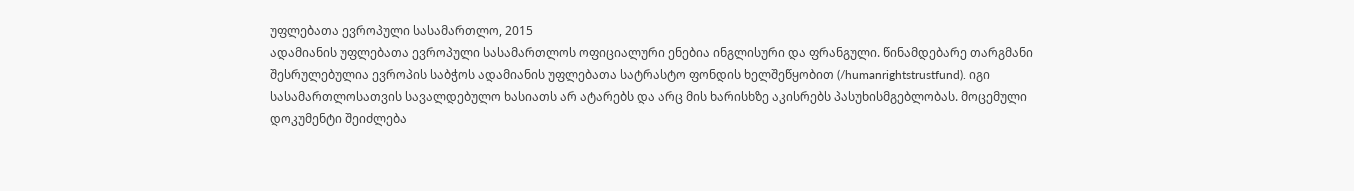უფლებათა ევროპული სასამართლო, 2015
ადამიანის უფლებათა ევროპული სასამართლოს ოფიციალური ენებია ინგლისური და ფრანგული. წინამდებარე თარგმანი შესრულებულია ევროპის საბჭოს ადამიანის უფლებათა სატრასტო ფონდის ხელშეწყობით (/humanrightstrustfund). იგი სასამართლოსათვის სავალდებულო ხასიათს არ ატარებს და არც მის ხარისხზე აკისრებს პასუხისმგებლობას. მოცემული დოკუმენტი შეიძლება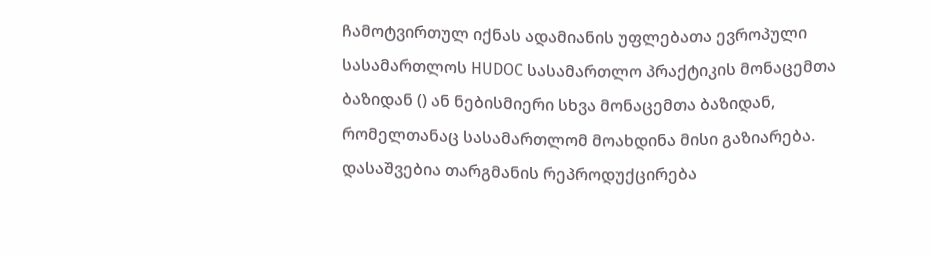ჩამოტვირთულ იქნას ადამიანის უფლებათა ევროპული სასამართლოს HUDOC სასამართლო პრაქტიკის მონაცემთა ბაზიდან () ან ნებისმიერი სხვა მონაცემთა ბაზიდან, რომელთანაც სასამართლომ მოახდინა მისი გაზიარება. დასაშვებია თარგმანის რეპროდუქცირება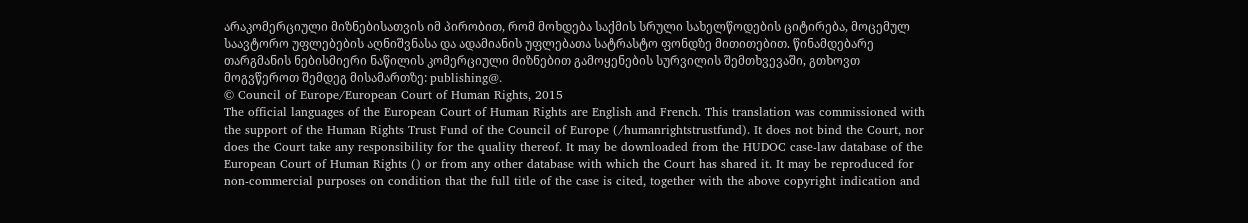არაკომერციული მიზნებისათვის იმ პირობით, რომ მოხდება საქმის სრული სახელწოდების ციტირება, მოცემულ საავტორო უფლებების აღნიშვნასა და ადამიანის უფლებათა სატრასტო ფონდზე მითითებით. წინამდებარე თარგმანის ნებისმიერი ნაწილის კომერციული მიზნებით გამოყენების სურვილის შემთხვევაში, გთხოვთ მოგვწეროთ შემდეგ მისამართზე: publishing@.
© Council of Europe/European Court of Human Rights, 2015
The official languages of the European Court of Human Rights are English and French. This translation was commissioned with the support of the Human Rights Trust Fund of the Council of Europe (/humanrightstrustfund). It does not bind the Court, nor does the Court take any responsibility for the quality thereof. It may be downloaded from the HUDOC case-law database of the European Court of Human Rights () or from any other database with which the Court has shared it. It may be reproduced for non-commercial purposes on condition that the full title of the case is cited, together with the above copyright indication and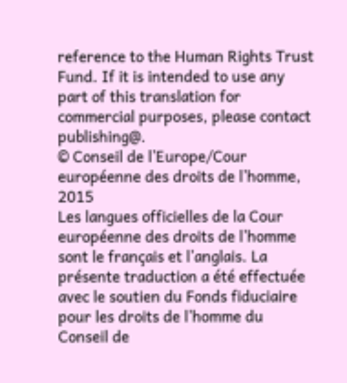reference to the Human Rights Trust Fund. If it is intended to use any part of this translation for commercial purposes, please contact publishing@.
© Conseil de l’Europe/Cour européenne des droits de l’homme, 2015
Les langues officielles de la Cour européenne des droits de l’homme sont le français et l’anglais. La présente traduction a été effectuée avec le soutien du Fonds fiduciaire pour les droits de l’homme du Conseil de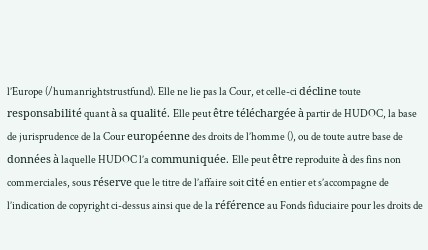l’Europe (/humanrightstrustfund). Elle ne lie pas la Cour, et celle-ci décline toute responsabilité quant à sa qualité. Elle peut être téléchargée à partir de HUDOC, la base de jurisprudence de la Cour européenne des droits de l’homme (), ou de toute autre base de données à laquelle HUDOC l’a communiquée. Elle peut être reproduite à des fins non commerciales, sous réserve que le titre de l’affaire soit cité en entier et s’accompagne de l’indication de copyright ci-dessus ainsi que de la référence au Fonds fiduciaire pour les droits de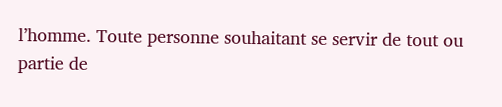l’homme. Toute personne souhaitant se servir de tout ou partie de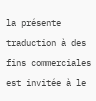la présente traduction à des fins commerciales est invitée à le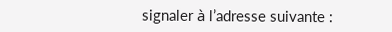signaler à l’adresse suivante :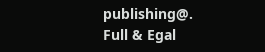publishing@.
Full & Egal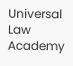Universal Law Academy